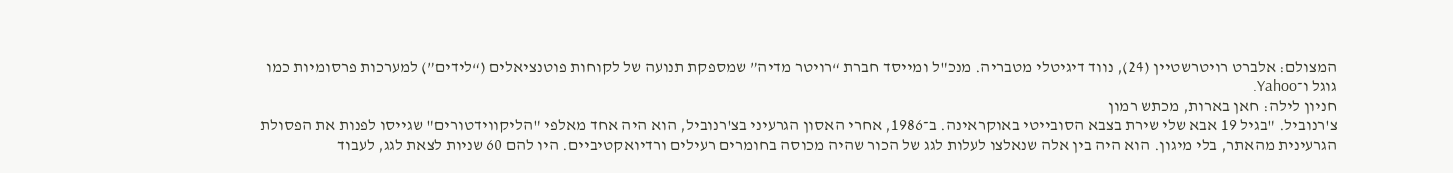המצולם: אלברט רויטרשטיין (24), נווד דיגיטלי מטבריה. מנכ"ל ומייסד חברת “רויטר מדיה” שמספקת תנועה של לקוחות פוטנציאלים (“לידים”) למערכות פרסומיות כמו גוגל ו־Yahoo.
חניון לילה: חאן בארות, מכתש רמון
צ'רנוביל. "בגיל 19 אבא שלי שירת בצבא הסובייטי באוקראינה. ב־1986, אחרי האסון הגרעיני בצ'רנוביל, הוא היה אחד מאלפי "הליקווידטורים" שגייסו לפנות את הפסולת הגרעינית מהאתר, בלי מיגון. הוא היה בין אלה שנאלצו לעלות לגג של הכור שהיה מכוסה בחומרים רעילים ורדיואקטיביים. היו להם 60 שניות לצאת לגג, לעבוד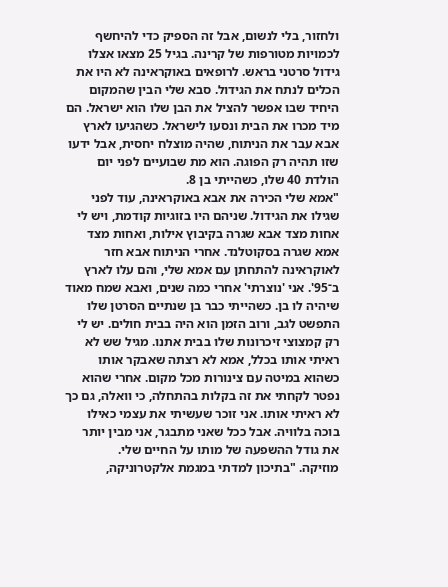ולחזור, בלי לנשום, אבל זה הספיק כדי להיחשף לכמויות מטורפות של קרינה. בגיל 25 מצאו אצלו גידול סרטני בראש. לרופאים באוקראינה לא היו את הכלים לנתח את הגידול. סבא שלי הבין שהמקום היחיד שבו אפשר להציל את הבן שלו הוא ישראל. הם מיד מכרו את הבית ונסעו לישראל. כשהגיעו לארץ אבא עבר את הניתוח, שהיה מוצלח יחסית, אבל ידעו שזו תהיה רק הפוגה. הוא מת שבועיים לפני יום הולדת 40 שלו, כשהייתי בן 8.
"אמא שלי הכירה את אבא באוקראינה, עוד לפני שגילו את הגידול. שניהם היו בזוגיות קודמת, ויש לי אחות מצד אבא שגרה בקיבוץ אילות, ואחות מצד אמא שגרה בסקוטלנד. אחרי הניתוח אבא חזר לאוקראינה להתחתן עם אמא שלי, והם עלו לארץ ב־95'. אני 'נוצרתי' אחרי כמה שנים, ואבא שמח מאוד שיהיה לו בן. כשהייתי כבר בן שנתיים הסרטן שלו התפשט לגב, ורוב הזמן הוא היה בבית חולים. יש לי רק קמצוצי זיכרונות שלו בבית אתנו. מגיל שש לא ראיתי אותו בכלל, אמא לא רצתה שאבקר אותו כשהוא במיטה עם צינורות מכל מקום. אחרי שהוא נפטר לקחתי את זה בקלות בהתחלה, כי וואלה, גם כך לא ראיתי אותו. אני זוכר שעשיתי את עצמי כאילו בוכה בלוויה. אבל ככל שאני מתבגר, אני מבין יותר את גודל ההשפעה של מותו על החיים שלי.
מוזיקה. "בתיכון למדתי במגמת אלקטרוניקה,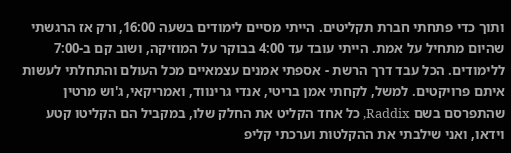ותוך כדי פתחתי חברת תקליטים. הייתי מסיים לימודים בשעה 16:00, ורק אז הרגשתי שהיום מתחיל על אמת. הייתי עובד עד 4:00 בבוקר על המוזיקה, ושוב קם ב-7:00 ללימודים. הכל עבד דרך הרשת - אספתי אמנים עצמאיים מכל העולם והתחלתי לעשות איתם פרויקטים. למשל, לקחתי אמן בריטי, אנדי גרינווד, ואמריקאי, ג'וש מרטין שהתפרסם בשם Raddix, כל אחד הקליט את החלק שלו, במקביל הם הקליטו קטע וידאו, ואני שילבתי את ההקלטות וערכתי קליפ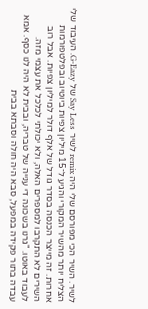לשיר. השיר הכי מפורסם שלי היה remix לשיר Say Less של G-Eazy. העיבוד שלי הצליח יותר מהשיר המקורי והגיע ל־15 מיליון צפיות ביוטיוב ובפלטפורמות אחרות. זה מייצר הכנסה בסדר גודל של אלף דולר למיליון צפיות. אבל רוב השירים לא התקרבו למספרים האלה, ולא יכולתי לכלכל את עצמי מזה.
לעבוד באוטו. "גרנו בשכונה די ענייה של טבריה, ובבית לא היה לנו כסף. אמא עבדה בתור פקידה במפעל, סבא היה חולה וסבתא בבית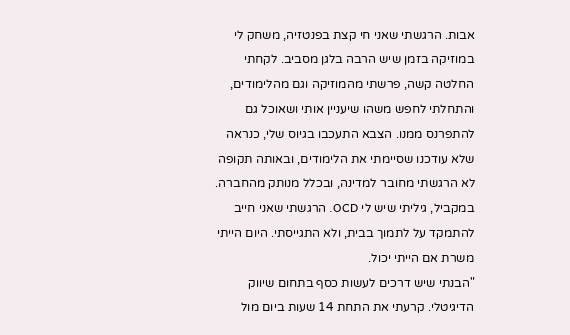אבות. הרגשתי שאני חי קצת בפנטזיה, משחק לי במוזיקה בזמן שיש הרבה בלגן מסביב. לקחתי החלטה קשה, פרשתי מהמוזיקה וגם מהלימודים, והתחלתי לחפש משהו שיעניין אותי ושאוכל גם להתפרנס ממנו. הצבא התעכבו בגיוס שלי, כנראה שלא עודכנו שסיימתי את הלימודים, ובאותה תקופה לא הרגשתי מחובר למדינה, ובכלל מנותק מהחברה. במקביל, גיליתי שיש לי OCD. הרגשתי שאני חייב להתמקד על לתמוך בבית, ולא התגייסתי. היום הייתי משרת אם הייתי יכול.
"הבנתי שיש דרכים לעשות כסף בתחום שיווק הדיגיטלי. קרעתי את התחת 14 שעות ביום מול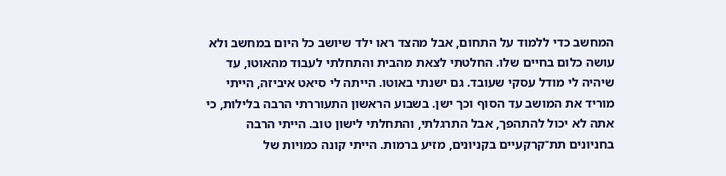המחשב כדי ללמוד על התחום, אבל מהצד ראו ילד שיושב כל היום במחשב ולא עושה כלום בחיים שלו. החלטתי לצאת מהבית והתחלתי לעבוד מהאוטו, עד שיהיה לי מודל עסקי שעובד. גם ישנתי באוטו. הייתה לי סיאט איביזה, הייתי מוריד את המושב עד הסוף וכך ישן. בשבוע הראשון התעוררתי הרבה בלילות, כי אתה לא יכול להתהפך, אבל התרגלתי, והתחלתי לישון טוב. הייתי הרבה בחניונים תת־קרקעיים בקניונים, מזיע ברמות. הייתי קונה כמויות של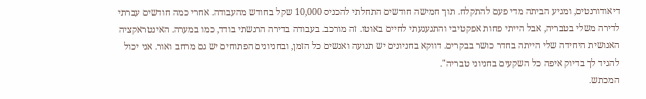דיאודורנטים, ומגיע הביתה מדי פעם להתקלח. תוך חמישה חודשים התחלתי להכניס 10,000 שקל בחודש מהעבודה. אחרי כמה חודשים עברתי לדירה משלי בטבריה, אבל הייתי פחות אפקטיבי והתגעגעתי לחיים באוטו. זה מורכב. בעבודה בדירה הרגשתי בודד, כמו במערה. האינטראקציה האנושית היחידה שלי הייתה בחדר כושר בבקרים. דווקא בחניונים יש תנועה ואנשים כל הזמן, ובחניונים הפתוחים יש גם מרחב ואור. אני יכול להגיד לך בדיוק איפה כל השקעים בחניוני טבריה".
המכתש.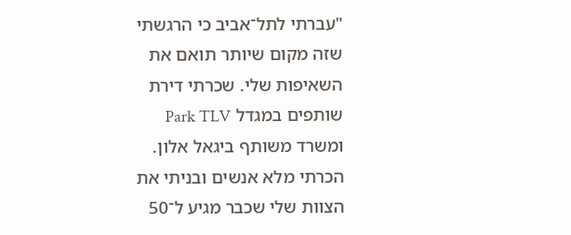"עברתי לתל־אביב כי הרגשתי שזה מקום שיותר תואם את השאיפות שלי. שכרתי דירת שותפים במגדל Park TLV ומשרד משותף ביגאל אלון. הכרתי מלא אנשים ובניתי את הצוות שלי שכבר מגיע ל־50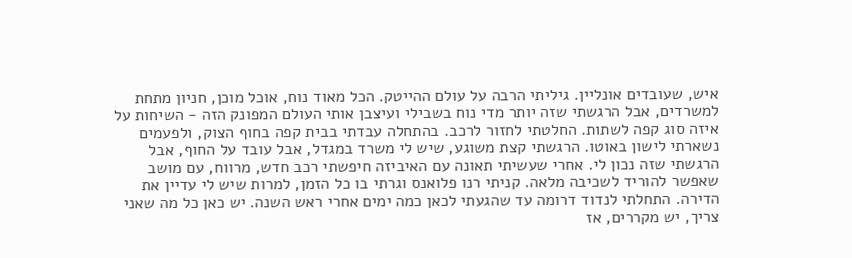איש, שעובדים אונליין. גיליתי הרבה על עולם ההייטק. הכל מאוד נוח, אוכל מוכן, חניון מתחת למשרדים, אבל הרגשתי שזה יותר מדי נוח בשבילי ועיצבן אותי העולם המפונק הזה - השיחות על איזה סוג קפה לשתות. החלטתי לחזור לרכב. בהתחלה עבדתי בבית קפה בחוף הצוק, ולפעמים נשארתי לישון באוטו. הרגשתי קצת משוגע, שיש לי משרד במגדל, אבל עובד על החוף, אבל הרגשתי שזה נכון לי. אחרי שעשיתי תאונה עם האיביזה חיפשתי רכב חדש, מרווח, עם מושב שאפשר להוריד לשכיבה מלאה. קניתי רנו פלואנס וגרתי בו כל הזמן, למרות שיש לי עדיין את הדירה. התחלתי לנדוד דרומה עד שהגעתי לכאן כמה ימים אחרי ראש השנה. יש כאן כל מה שאני צריך, יש מקררים, אז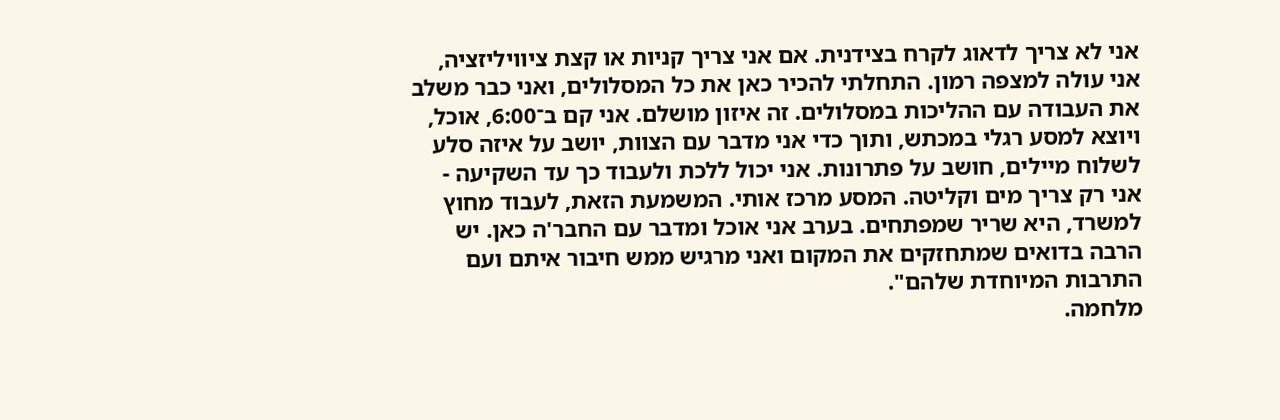אני לא צריך לדאוג לקרח בצידנית. אם אני צריך קניות או קצת ציוויליזציה, אני עולה למצפה רמון. התחלתי להכיר כאן את כל המסלולים, ואני כבר משלב את העבודה עם ההליכות במסלולים. זה איזון מושלם. אני קם ב־6:00, אוכל, ויוצא למסע רגלי במכתש, ותוך כדי אני מדבר עם הצוות, יושב על איזה סלע לשלוח מיילים, חושב על פתרונות. אני יכול ללכת ולעבוד כך עד השקיעה - אני רק צריך מים וקליטה. המסע מרכז אותי. המשמעת הזאת, לעבוד מחוץ למשרד, היא שריר שמפתחים. בערב אני אוכל ומדבר עם החבר'ה כאן. יש הרבה בדואים שמתחזקים את המקום ואני מרגיש ממש חיבור איתם ועם התרבות המיוחדת שלהם".
מלחמה.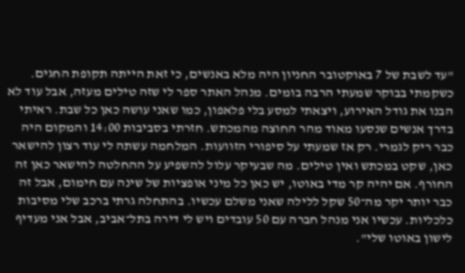"עד לשבת של 7 באוקטובר החניון היה מלא באנשים, כי זאת הייתה תקופת החגים. כשקמתי בבוקר שמעתי הרבה בומים. מנהל האתר ספר לי שזה טילים מעזה, אבל עוד לא הבנו את גודל האירוע, ויצאתי למסע בלי פלאפון, כמו שאני עושה כאן כל שבת. ראיתי בדרך אנשים שנסעו מאוד מהר החוצה מהמכתש. חזרתי בסביבות 14:00 והמקום היה כבר ריק לגמרי. רק אז שמעתי על סיפורי הזוועות. המלחמה עשתה לי עוד רצון להישאר כאן, שקט במכתש ואין טילים. מה שבעיקר עלול להשפיע על ההחלטה להישאר כאן זה החורף. אם יהיה קר מדי באוטו, יש כאן כל מיני אופציות של שינה עם חימום, אבל זה כבר יותר יקר מה־50 שקל ללילה שאני משלם עכשיו. בהתחלה גרתי ברכב שלי מסיבות כלכליות. עכשיו אני מנהל חברה עם 50 עובדים ויש לי דירה בתל־אביב, אבל אני מעדיף לישון באוטו שלי".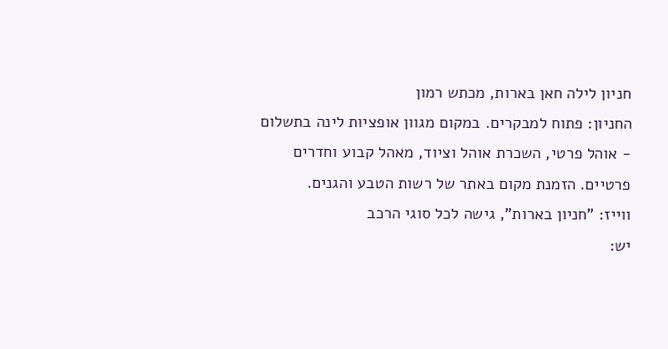חניון לילה חאן בארות, מכתש רמון
החניון: פתוח למבקרים. במקום מגוון אופציות לינה בתשלום - אוהל פרטי, השכרת אוהל וציוד, מאהל קבוע וחדרים פרטיים. הזמנת מקום באתר של רשות הטבע והגנים.
ווייז: "חניון בארות", גישה לכל סוגי הרכב
יש: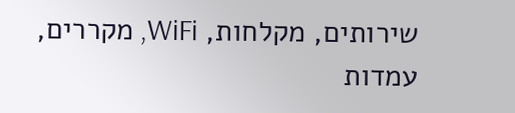שירותים, מקלחות, WiFi, מקררים, עמדות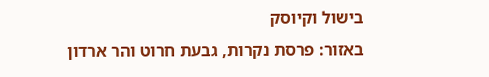בישול וקיוסק
באזור: פרסת נקרות, גבעת חרוט והר ארדון